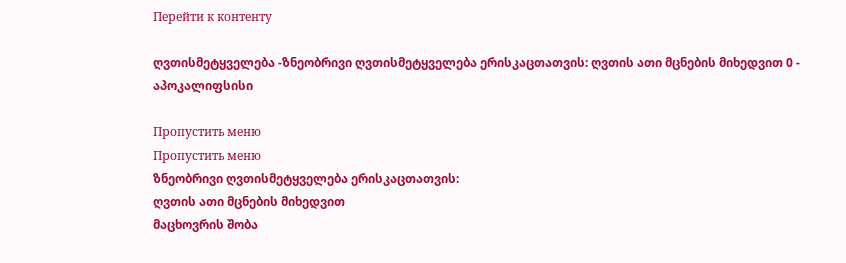Перейти к контенту

ღვთისმეტყველება -ზნეობრივი ღვთისმეტყველება ერისკაცთათვის: ღვთის ათი მცნების მიხედვით 0 - აპოკალიფსისი

Пропустить меню
Пропустить меню
ზნეობრივი ღვთისმეტყველება ერისკაცთათვის:
ღვთის ათი მცნების მიხედვით
მაცხოვრის შობა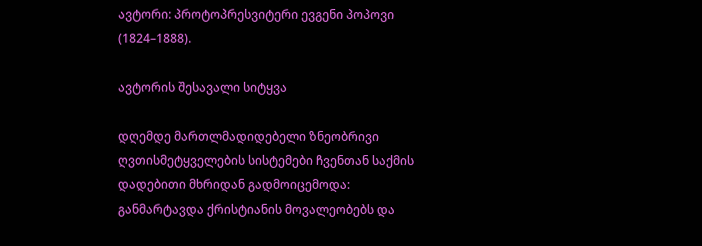ავტორი: პროტოპრესვიტერი ევგენი პოპოვი (1824–1888).

ავტორის შესავალი სიტყვა

დღემდე მართლმადიდებელი ზნეობრივი ღვთისმეტყველების სისტემები ჩვენთან საქმის დადებითი მხრიდან გადმოიცემოდა: განმარტავდა ქრისტიანის მოვალეობებს და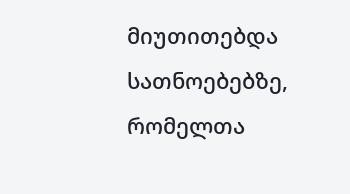მიუთითებდა სათნოებებზე, რომელთა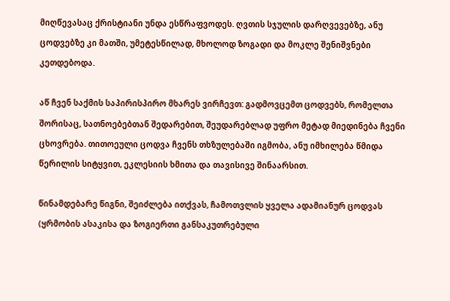მიღწევასაც ქრისტიანი უნდა ესწრაფვოდეს. ღვთის სჯულის დარღვევებზე, ანუ ცოდვებზე კი მათში, უმეტესწილად, მხოლოდ ზოგადი და მოკლე შენიშვნები კეთდებოდა.

აწ ჩვენ საქმის საპირისპირო მხარეს ვირჩევთ: გადმოვცემთ ცოდვებს, რომელთა შორისაც, სათნოებებთან შედარებით, შეუდარებლად უფრო მეტად მიედინება ჩვენი ცხოვრება. თითოეული ცოდვა ჩვენს თხზულებაში იგმობა, ანუ იმხილება წმიდა წერილის სიტყვით, ეკლესიის ხმითა და თავისივე შინაარსით.

წინამდებარე წიგნი, შეიძლება ითქვას, ჩამოთვლის ყველა ადამიანურ ცოდვას (ყრმობის ასაკისა და ზოგიერთი განსაკუთრებული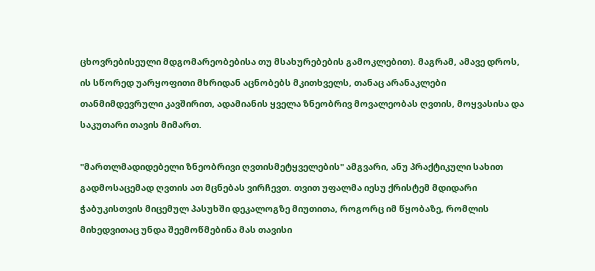ცხოვრებისეული მდგომარეობებისა თუ მსახურებების გამოკლებით). მაგრამ, ამავე დროს, ის სწორედ უარყოფითი მხრიდან აცნობებს მკითხველს, თანაც არანაკლები თანმიმდევრული კავშირით, ადამიანის ყველა ზნეობრივ მოვალეობას ღვთის, მოყვასისა და საკუთარი თავის მიმართ.

"მართლმადიდებელი ზნეობრივი ღვთისმეტყველების" ამგვარი, ანუ პრაქტიკული სახით გადმოსაცემად ღვთის ათ მცნებას ვირჩევთ. თვით უფალმა იესუ ქრისტემ მდიდარი ჭაბუკისთვის მიცემულ პასუხში დეკალოგზე მიუთითა, როგორც იმ წყობაზე, რომლის მიხედვითაც უნდა შეემოწმებინა მას თავისი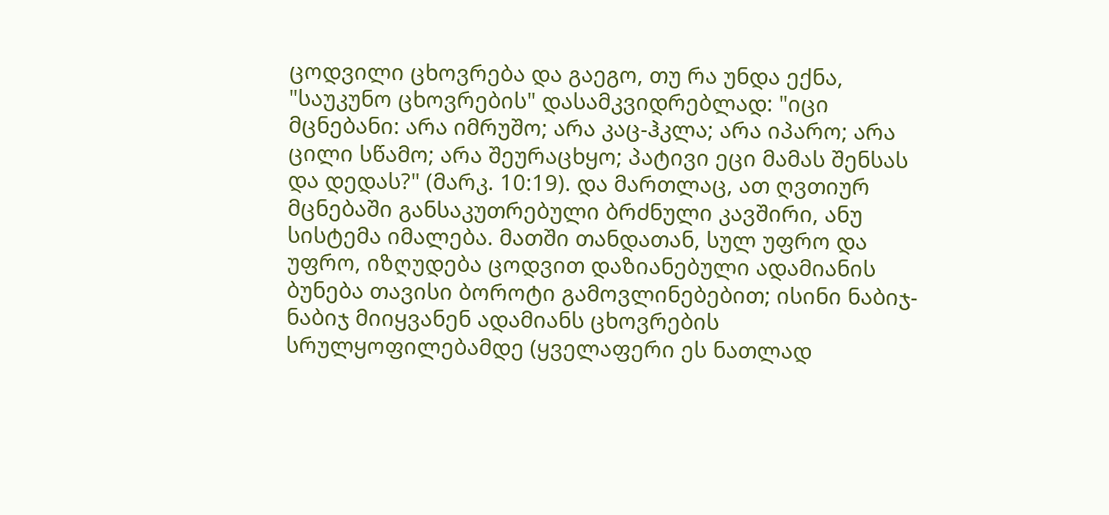ცოდვილი ცხოვრება და გაეგო, თუ რა უნდა ექნა, "საუკუნო ცხოვრების" დასამკვიდრებლად: "იცი მცნებანი: არა იმრუშო; არა კაც-ჰკლა; არა იპარო; არა ცილი სწამო; არა შეურაცხყო; პატივი ეცი მამას შენსას და დედას?" (მარკ. 10:19). და მართლაც, ათ ღვთიურ მცნებაში განსაკუთრებული ბრძნული კავშირი, ანუ სისტემა იმალება. მათში თანდათან, სულ უფრო და უფრო, იზღუდება ცოდვით დაზიანებული ადამიანის ბუნება თავისი ბოროტი გამოვლინებებით; ისინი ნაბიჯ-ნაბიჯ მიიყვანენ ადამიანს ცხოვრების სრულყოფილებამდე (ყველაფერი ეს ნათლად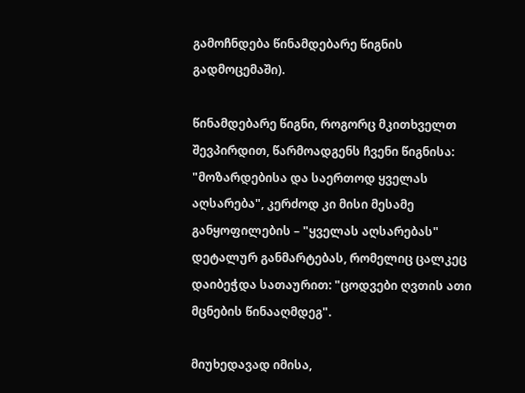გამოჩნდება წინამდებარე წიგნის გადმოცემაში).

წინამდებარე წიგნი, როგორც მკითხველთ შევპირდით, წარმოადგენს ჩვენი წიგნისა: "მოზარდებისა და საერთოდ ყველას აღსარება", კერძოდ კი მისი მესამე განყოფილების – "ყველას აღსარებას" დეტალურ განმარტებას, რომელიც ცალკეც დაიბეჭდა სათაურით: "ცოდვები ღვთის ათი მცნების წინააღმდეგ".

მიუხედავად იმისა,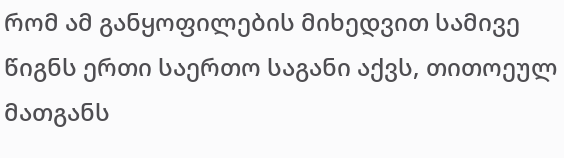რომ ამ განყოფილების მიხედვით სამივე წიგნს ერთი საერთო საგანი აქვს, თითოეულ მათგანს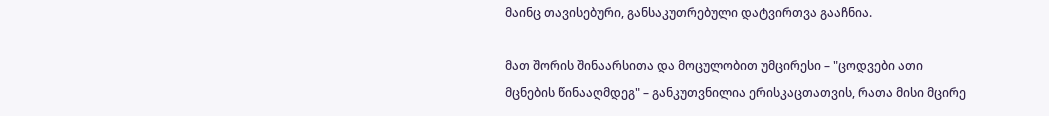მაინც თავისებური, განსაკუთრებული დატვირთვა გააჩნია.

მათ შორის შინაარსითა და მოცულობით უმცირესი – "ცოდვები ათი მცნების წინააღმდეგ" – განკუთვნილია ერისკაცთათვის, რათა მისი მცირე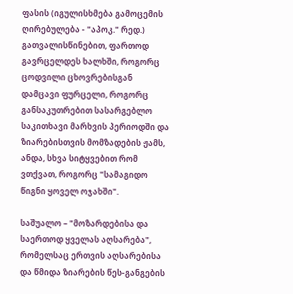ფასის (იგულისხმება გამოცემის ღირებულება - "აპოკ." რედ.) გათვალისწინებით, ფართოდ გავრცელდეს ხალხში, როგორც ცოდვილი ცხოვრებისგან დამცავი ფურცელი, როგორც განსაკუთრებით სასარგებლო საკითხავი მარხვის პერიოდში და ზიარებისთვის მომზადების ჟამს, ანდა, სხვა სიტყვებით რომ ვთქვათ, როგორც "სამაგიდო წიგნი ყოველ ოჯახში".

საშუალო – "მოზარდებისა და საერთოდ ყველას აღსარება", რომელსაც ერთვის აღსარებისა და წმიდა ზიარების წეს-განგების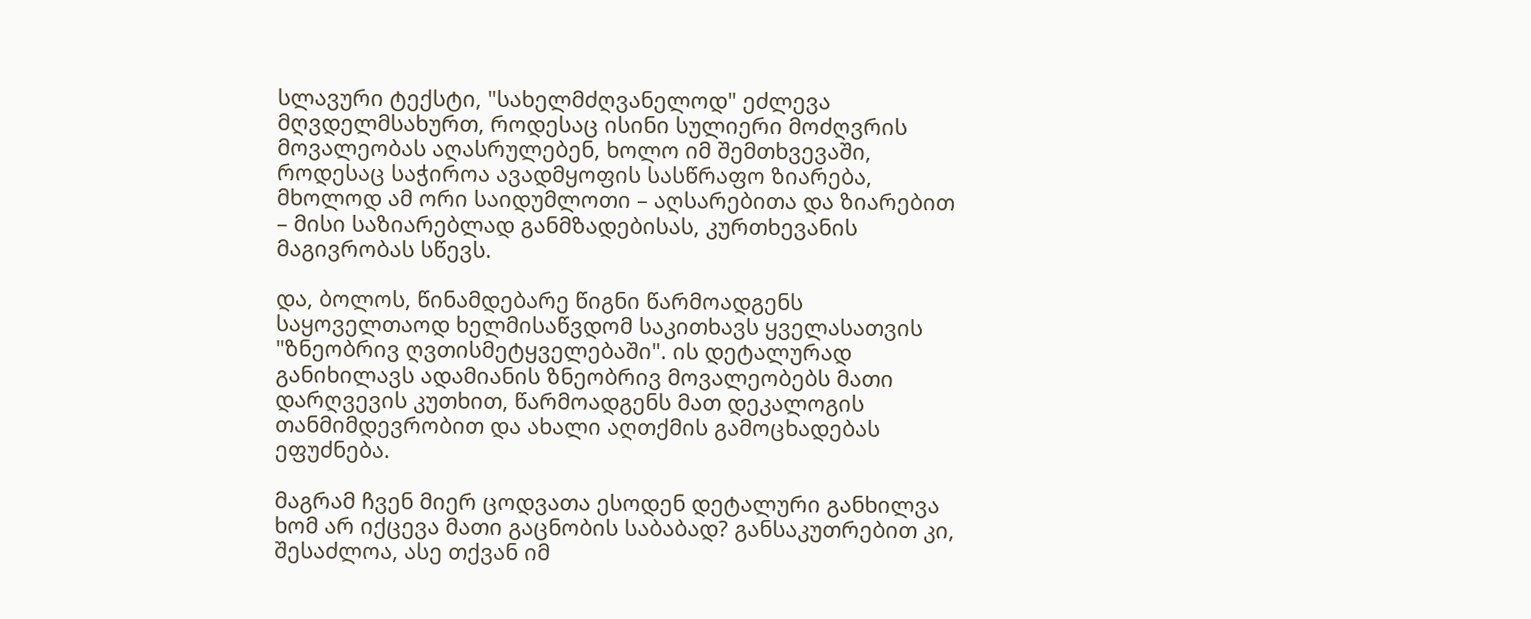სლავური ტექსტი, "სახელმძღვანელოდ" ეძლევა მღვდელმსახურთ, როდესაც ისინი სულიერი მოძღვრის მოვალეობას აღასრულებენ, ხოლო იმ შემთხვევაში, როდესაც საჭიროა ავადმყოფის სასწრაფო ზიარება, მხოლოდ ამ ორი საიდუმლოთი – აღსარებითა და ზიარებით – მისი საზიარებლად განმზადებისას, კურთხევანის მაგივრობას სწევს.

და, ბოლოს, წინამდებარე წიგნი წარმოადგენს საყოველთაოდ ხელმისაწვდომ საკითხავს ყველასათვის "ზნეობრივ ღვთისმეტყველებაში". ის დეტალურად განიხილავს ადამიანის ზნეობრივ მოვალეობებს მათი დარღვევის კუთხით, წარმოადგენს მათ დეკალოგის თანმიმდევრობით და ახალი აღთქმის გამოცხადებას ეფუძნება.

მაგრამ ჩვენ მიერ ცოდვათა ესოდენ დეტალური განხილვა ხომ არ იქცევა მათი გაცნობის საბაბად? განსაკუთრებით კი, შესაძლოა, ასე თქვან იმ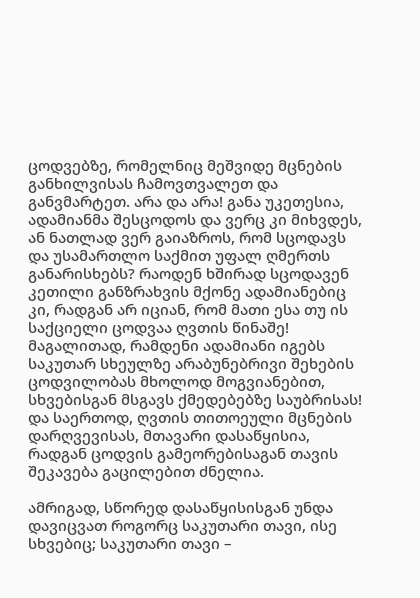ცოდვებზე, რომელნიც მეშვიდე მცნების განხილვისას ჩამოვთვალეთ და განვმარტეთ. არა და არა! განა უკეთესია, ადამიანმა შესცოდოს და ვერც კი მიხვდეს, ან ნათლად ვერ გაიაზროს, რომ სცოდავს და უსამართლო საქმით უფალ ღმერთს განარისხებს? რაოდენ ხშირად სცოდავენ კეთილი განზრახვის მქონე ადამიანებიც კი, რადგან არ იციან, რომ მათი ესა თუ ის საქციელი ცოდვაა ღვთის წინაშე! მაგალითად, რამდენი ადამიანი იგებს საკუთარ სხეულზე არაბუნებრივი შეხების ცოდვილობას მხოლოდ მოგვიანებით, სხვებისგან მსგავს ქმედებებზე საუბრისას! და საერთოდ, ღვთის თითოეული მცნების დარღვევისას, მთავარი დასაწყისია, რადგან ცოდვის გამეორებისაგან თავის შეკავება გაცილებით ძნელია.

ამრიგად, სწორედ დასაწყისისგან უნდა დავიცვათ როგორც საკუთარი თავი, ისე სხვებიც; საკუთარი თავი –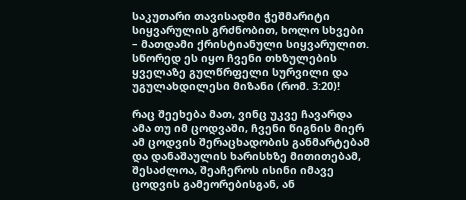საკუთარი თავისადმი ჭეშმარიტი სიყვარულის გრძნობით, ხოლო სხვები – მათდამი ქრისტიანული სიყვარულით. სწორედ ეს იყო ჩვენი თხზულების ყველაზე გულწრფელი სურვილი და უგულახდილესი მიზანი (რომ. 3:20)!

რაც შეეხება მათ, ვინც უკვე ჩავარდა ამა თუ იმ ცოდვაში, ჩვენი წიგნის მიერ ამ ცოდვის შერაცხადობის განმარტებამ და დანაშაულის ხარისხზე მითითებამ, შესაძლოა, შეაჩეროს ისინი იმავე ცოდვის გამეორებისგან, ან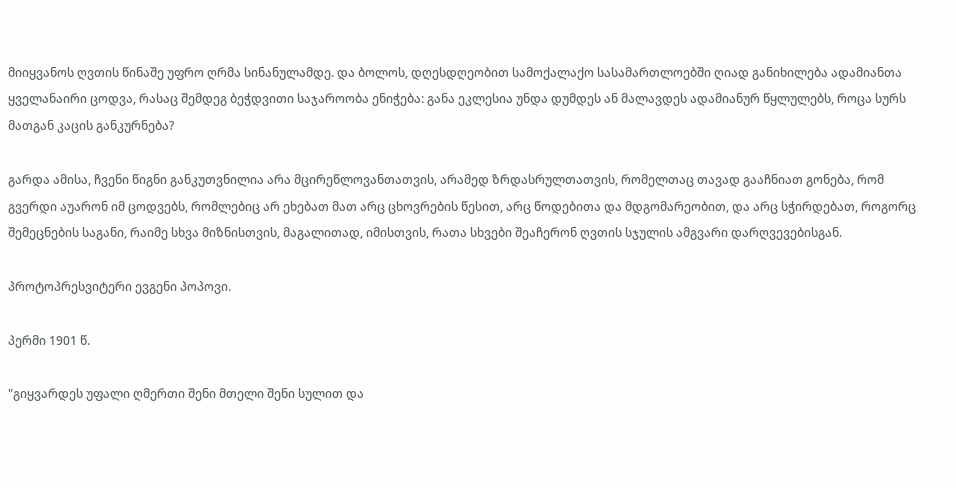მიიყვანოს ღვთის წინაშე უფრო ღრმა სინანულამდე. და ბოლოს, დღესდღეობით სამოქალაქო სასამართლოებში ღიად განიხილება ადამიანთა ყველანაირი ცოდვა, რასაც შემდეგ ბეჭდვითი საჯაროობა ენიჭება: განა ეკლესია უნდა დუმდეს ან მალავდეს ადამიანურ წყლულებს, როცა სურს მათგან კაცის განკურნება?

გარდა ამისა, ჩვენი წიგნი განკუთვნილია არა მცირეწლოვანთათვის, არამედ ზრდასრულთათვის, რომელთაც თავად გააჩნიათ გონება, რომ გვერდი აუარონ იმ ცოდვებს, რომლებიც არ ეხებათ მათ არც ცხოვრების წესით, არც წოდებითა და მდგომარეობით, და არც სჭირდებათ, როგორც შემეცნების საგანი, რაიმე სხვა მიზნისთვის, მაგალითად, იმისთვის, რათა სხვები შეაჩერონ ღვთის სჯულის ამგვარი დარღვევებისგან.

პროტოპრესვიტერი ევგენი პოპოვი.

პერმი 1901 წ.

"გიყვარდეს უფალი ღმერთი შენი მთელი შენი სულით და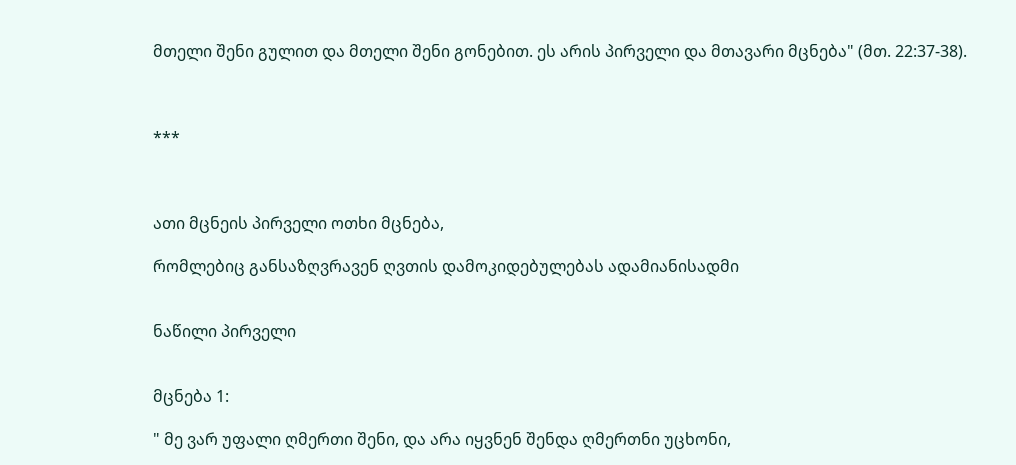მთელი შენი გულით და მთელი შენი გონებით. ეს არის პირველი და მთავარი მცნება" (მთ. 22:37-38).



***



ათი მცნეის პირველი ოთხი მცნება,

რომლებიც განსაზღვრავენ ღვთის დამოკიდებულებას ადამიანისადმი


ნაწილი პირველი


მცნება 1:

" მე ვარ უფალი ღმერთი შენი, და არა იყვნენ შენდა ღმერთნი უცხონი,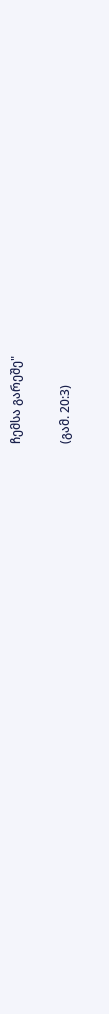ჩემსა გარეშე"

(გამ. 20:3)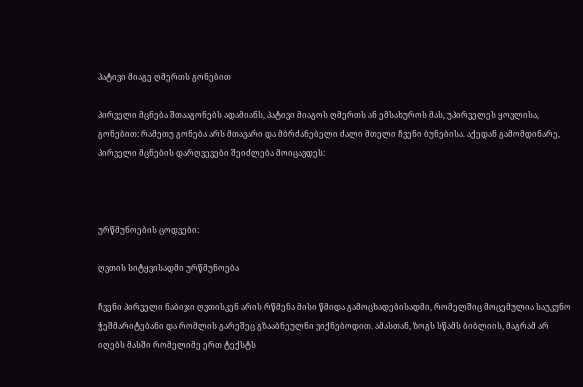პატივი მიაგე ღმერთს გონებით

პირველი მცნება შთააგონებს ადამიანს, პატივი მიაგოს ღმერთს ან ემსახუროს მას, უპირველეს ყოვლისა, გონებით: რამეთუ გონება არს მთავარი და მბრძანებელი ძალი მთელი ჩვენი ბუნებისა. აქედან გამომდინარე, პირველი მცნების დარღვევები შეიძლება მოიცავდეს:



ურწმუნოების ცოდვები:

ღვთის სიტყვისადმი ურწმუნოება

ჩვენი პირველი ნაბიჯი ღვთისკენ არის რწმენა მისი წმიდა გამოცხადებისადმი, რომელშიც მოცემულია საუკუნო ჭეშმარიტებანი და რომლის გარეშეც გზააბნეულნი ვიქნებოდით. ამასთან, ზოგს სწამს ბიბლიის, მაგრამ არ იღებს მასში რომელიმე ერთ ტექსტს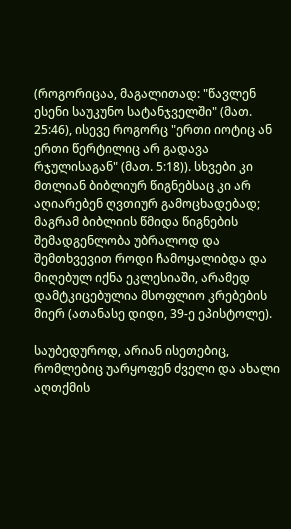(როგორიცაა, მაგალითად: "წავლენ ესენი საუკუნო სატანჯველში" (მათ. 25:46), ისევე როგორც "ერთი იოტიც ან ერთი წერტილიც არ გადავა რჯულისაგან" (მათ. 5:18)). სხვები კი მთლიან ბიბლიურ წიგნებსაც კი არ აღიარებენ ღვთიურ გამოცხადებად; მაგრამ ბიბლიის წმიდა წიგნების შემადგენლობა უბრალოდ და შემთხვევით როდი ჩამოყალიბდა და მიღებულ იქნა ეკლესიაში, არამედ დამტკიცებულია მსოფლიო კრებების მიერ (ათანასე დიდი, 39-ე ეპისტოლე).

საუბედუროდ, არიან ისეთებიც, რომლებიც უარყოფენ ძველი და ახალი აღთქმის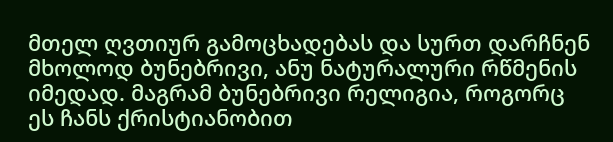მთელ ღვთიურ გამოცხადებას და სურთ დარჩნენ მხოლოდ ბუნებრივი, ანუ ნატურალური რწმენის იმედად. მაგრამ ბუნებრივი რელიგია, როგორც ეს ჩანს ქრისტიანობით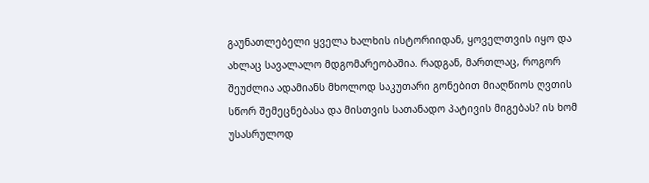გაუნათლებელი ყველა ხალხის ისტორიიდან, ყოველთვის იყო და ახლაც სავალალო მდგომარეობაშია. რადგან, მართლაც, როგორ შეუძლია ადამიანს მხოლოდ საკუთარი გონებით მიაღწიოს ღვთის სწორ შემეცნებასა და მისთვის სათანადო პატივის მიგებას? ის ხომ უსასრულოდ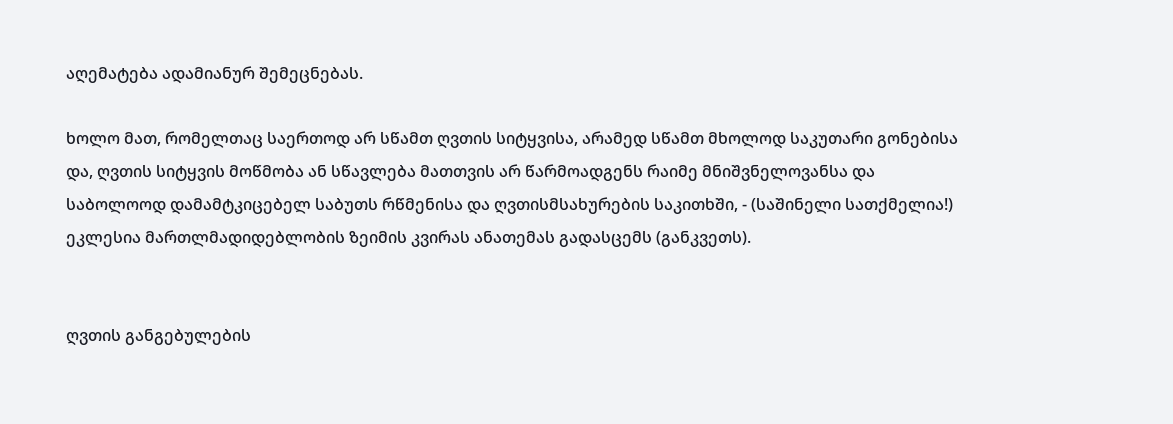აღემატება ადამიანურ შემეცნებას.

ხოლო მათ, რომელთაც საერთოდ არ სწამთ ღვთის სიტყვისა, არამედ სწამთ მხოლოდ საკუთარი გონებისა და, ღვთის სიტყვის მოწმობა ან სწავლება მათთვის არ წარმოადგენს რაიმე მნიშვნელოვანსა და საბოლოოდ დამამტკიცებელ საბუთს რწმენისა და ღვთისმსახურების საკითხში, - (საშინელი სათქმელია!) ეკლესია მართლმადიდებლობის ზეიმის კვირას ანათემას გადასცემს (განკვეთს).


ღვთის განგებულების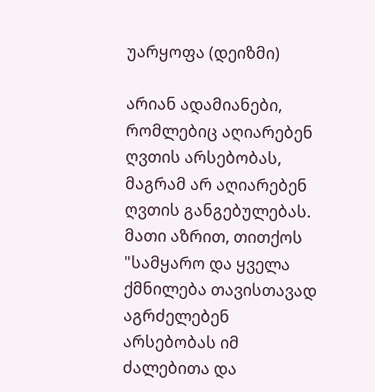უარყოფა (დეიზმი)

არიან ადამიანები, რომლებიც აღიარებენ ღვთის არსებობას, მაგრამ არ აღიარებენ ღვთის განგებულებას. მათი აზრით, თითქოს "სამყარო და ყველა ქმნილება თავისთავად აგრძელებენ არსებობას იმ ძალებითა და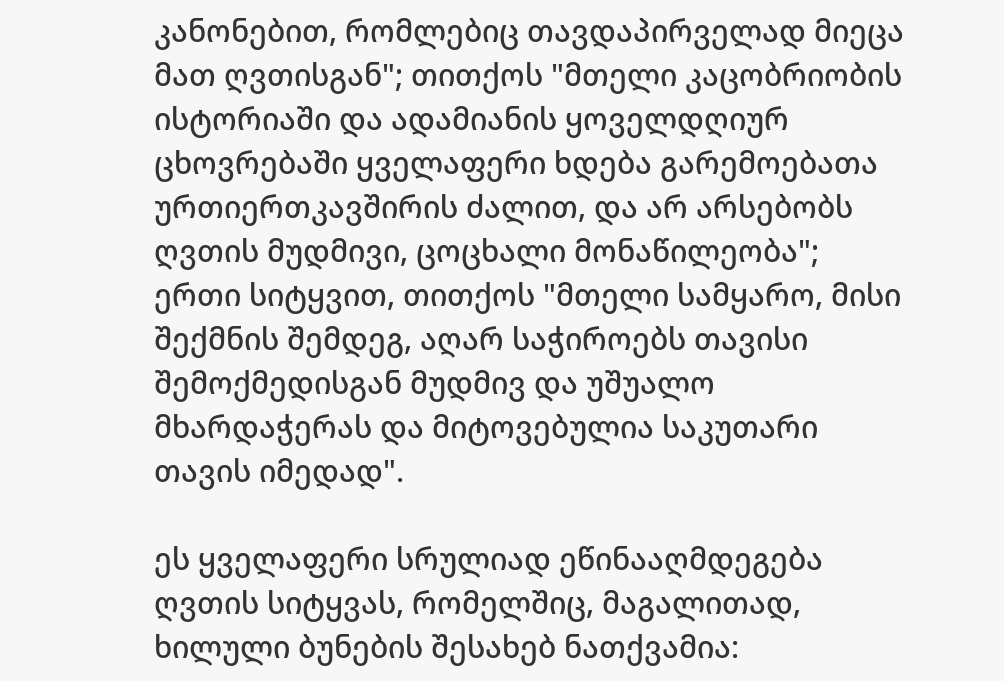კანონებით, რომლებიც თავდაპირველად მიეცა მათ ღვთისგან"; თითქოს "მთელი კაცობრიობის ისტორიაში და ადამიანის ყოველდღიურ ცხოვრებაში ყველაფერი ხდება გარემოებათა ურთიერთკავშირის ძალით, და არ არსებობს ღვთის მუდმივი, ცოცხალი მონაწილეობა"; ერთი სიტყვით, თითქოს "მთელი სამყარო, მისი შექმნის შემდეგ, აღარ საჭიროებს თავისი შემოქმედისგან მუდმივ და უშუალო მხარდაჭერას და მიტოვებულია საკუთარი თავის იმედად".

ეს ყველაფერი სრულიად ეწინააღმდეგება ღვთის სიტყვას, რომელშიც, მაგალითად, ხილული ბუნების შესახებ ნათქვამია: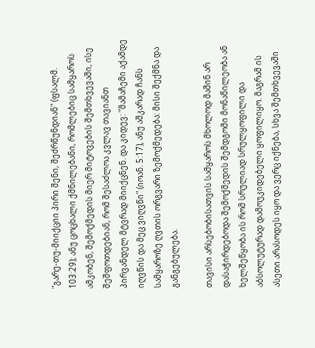"გარე-თუ-მიიქციი პირი შენი, შეძრწუნდიან" (ფსალმ. 103:29); ანუ ცოცხალი ქმნილებანი, რომლებიც სამყაროს ამკობენ, შემოქმედის მიერ მიტოვების შემთხვევაში, ისე შეშფოთდებიან, რომ შესაძლოა კვლავ თავიანთ პირვანდელ მტვრად მიიქცნენ. და კიდევ: "მამაჩემი აქამდე იღვწის და მეც ვიღვწი" (იოან. 5:17), ანუ აშკარად ჩანს სამყაროზე ღვთის ორგვარი ზემოქმედება: მისი შექმნა და განგებულება.

თავისი არსებობისათვის სამყაროს მხოლოდ მაშინ არ დასაჭირდებოდა შემოქმედის შემდგომი მონაწილეობა ან ხელშეწყობა ის რომ სრულიად სრულყოფილი და აბსოლუტურად დამოუკიდებელი ყოფილიყო. მაგრამ ის ასეთი არასოდეს იყო და ვერც იქნება, სხვა შემთხვევაში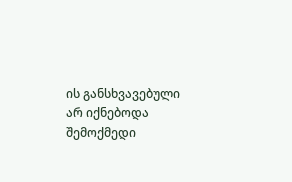ის განსხვავებული არ იქნებოდა შემოქმედი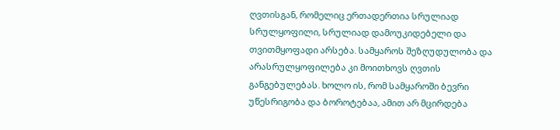ღვთისგან, რომელიც ერთადერთია სრულიად სრულყოფილი, სრულიად დამოუკიდებელი და თვითმყოფადი არსება. სამყაროს შეზღუდულობა და არასრულყოფილება კი მოითხოვს ღვთის განგებულებას. ხოლო ის, რომ სამყაროში ბევრი უწესრიგობა და ბოროტებაა, ამით არ მცირდება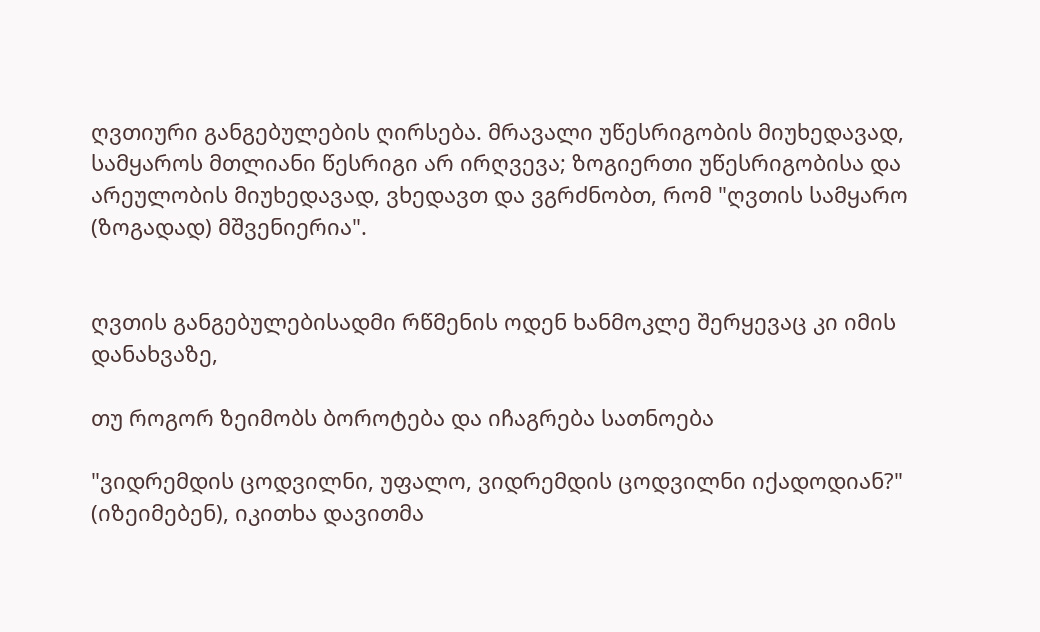ღვთიური განგებულების ღირსება. მრავალი უწესრიგობის მიუხედავად, სამყაროს მთლიანი წესრიგი არ ირღვევა; ზოგიერთი უწესრიგობისა და არეულობის მიუხედავად, ვხედავთ და ვგრძნობთ, რომ "ღვთის სამყარო (ზოგადად) მშვენიერია".


ღვთის განგებულებისადმი რწმენის ოდენ ხანმოკლე შერყევაც კი იმის დანახვაზე,

თუ როგორ ზეიმობს ბოროტება და იჩაგრება სათნოება

"ვიდრემდის ცოდვილნი, უფალო, ვიდრემდის ცოდვილნი იქადოდიან?" (იზეიმებენ), იკითხა დავითმა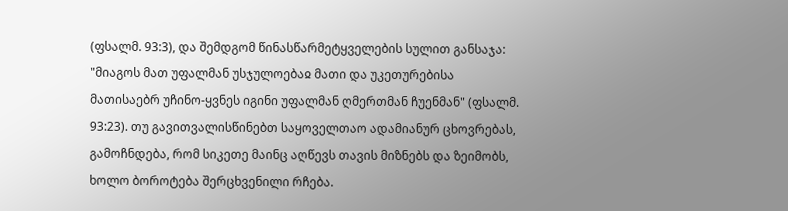(ფსალმ. 93:3), და შემდგომ წინასწარმეტყველების სულით განსაჯა: "მიაგოს მათ უფალმან უსჯულოებაჲ მათი და უკეთურებისა მათისაებრ უჩინო-ყვნეს იგინი უფალმან ღმერთმან ჩუენმან" (ფსალმ. 93:23). თუ გავითვალისწინებთ საყოველთაო ადამიანურ ცხოვრებას, გამოჩნდება, რომ სიკეთე მაინც აღწევს თავის მიზნებს და ზეიმობს, ხოლო ბოროტება შერცხვენილი რჩება.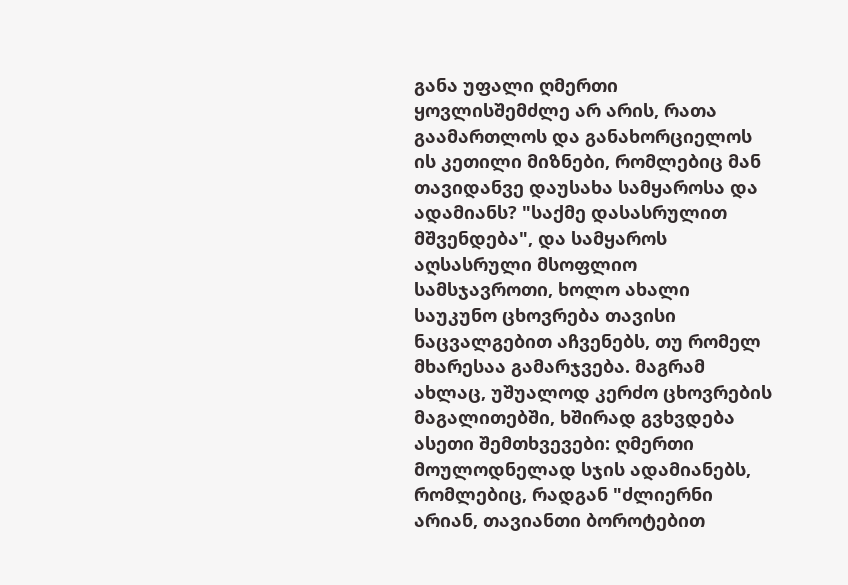განა უფალი ღმერთი ყოვლისშემძლე არ არის, რათა გაამართლოს და განახორციელოს ის კეთილი მიზნები, რომლებიც მან თავიდანვე დაუსახა სამყაროსა და ადამიანს? "საქმე დასასრულით მშვენდება", და სამყაროს აღსასრული მსოფლიო სამსჯავროთი, ხოლო ახალი საუკუნო ცხოვრება თავისი ნაცვალგებით აჩვენებს, თუ რომელ მხარესაა გამარჯვება. მაგრამ ახლაც, უშუალოდ კერძო ცხოვრების მაგალითებში, ხშირად გვხვდება ასეთი შემთხვევები: ღმერთი მოულოდნელად სჯის ადამიანებს, რომლებიც, რადგან "ძლიერნი არიან, თავიანთი ბოროტებით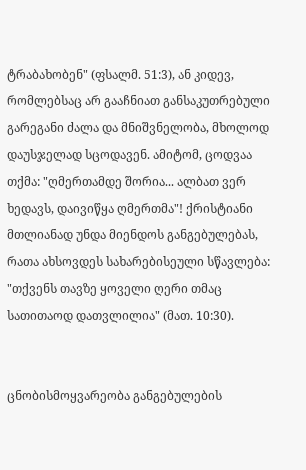ტრაბახობენ" (ფსალმ. 51:3), ან კიდევ, რომლებსაც არ გააჩნიათ განსაკუთრებული გარეგანი ძალა და მნიშვნელობა, მხოლოდ დაუსჯელად სცოდავენ. ამიტომ, ცოდვაა თქმა: "ღმერთამდე შორია... ალბათ ვერ ხედავს, დაივიწყა ღმერთმა"! ქრისტიანი მთლიანად უნდა მიენდოს განგებულებას, რათა ახსოვდეს სახარებისეული სწავლება: "თქვენს თავზე ყოველი ღერი თმაც სათითაოდ დათვლილია" (მათ. 10:30).


ცნობისმოყვარეობა განგებულების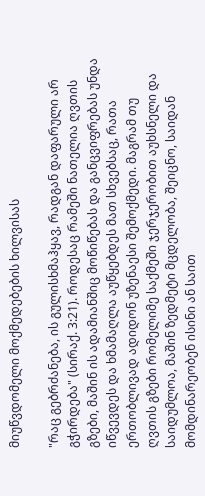მიუწვდომელი მოქმედებების ხილვისას

"რაც გებრძანება, ის გულისხმაჰყავ, რადგან დაფარული არ გჭირდება" (სირაქ. 3:21). როდესაც რამეში ნათელია ღვთის გზები, მაშინ ის ადამიანშიც მოწიწებას და განცვიფრებას უნდა იწვევდეს და ხმამაღლა აუწყებდეს მათ სხვებსაც, რათა ერთობლივად ადიდონ უზენაესი შემოქმედი. მაგრამ თუ ღვთის გზები რომელიმე საქმეში ჯერჯერობით აუხსნელი და საიდუმლოა, მაშინ ზედმეტი მცდელობა, შეიცნო, საიდან მომდინარეობენ ისინი ან საით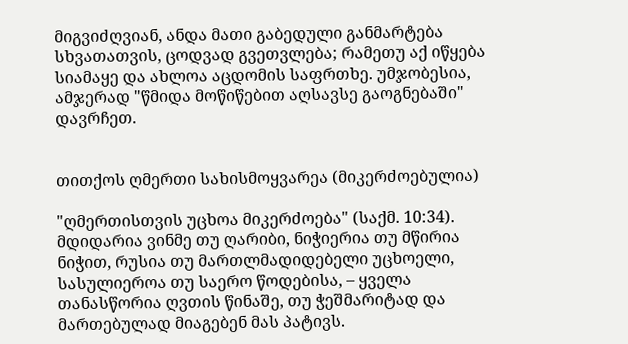მიგვიძღვიან, ანდა მათი გაბედული განმარტება სხვათათვის, ცოდვად გვეთვლება; რამეთუ აქ იწყება სიამაყე და ახლოა აცდომის საფრთხე. უმჯობესია, ამჯერად "წმიდა მოწიწებით აღსავსე გაოგნებაში" დავრჩეთ.


თითქოს ღმერთი სახისმოყვარეა (მიკერძოებულია)

"ღმერთისთვის უცხოა მიკერძოება" (საქმ. 10:34). მდიდარია ვინმე თუ ღარიბი, ნიჭიერია თუ მწირია ნიჭით, რუსია თუ მართლმადიდებელი უცხოელი, სასულიეროა თუ საერო წოდებისა, – ყველა თანასწორია ღვთის წინაშე, თუ ჭეშმარიტად და მართებულად მიაგებენ მას პატივს.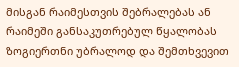მისგან რაიმესთვის შებრალებას ან რაიმეში განსაკუთრებულ წყალობას ზოგიერთნი უბრალოდ და შემთხვევით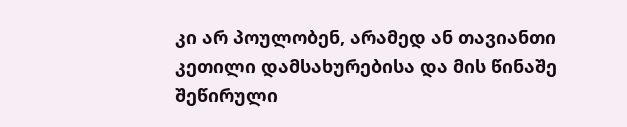კი არ პოულობენ, არამედ ან თავიანთი კეთილი დამსახურებისა და მის წინაშე შეწირული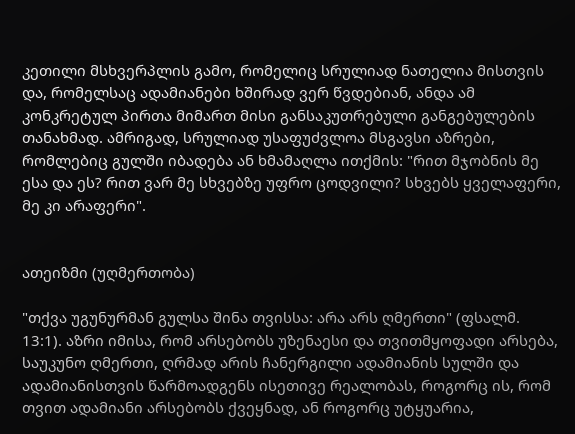კეთილი მსხვერპლის გამო, რომელიც სრულიად ნათელია მისთვის და, რომელსაც ადამიანები ხშირად ვერ წვდებიან, ანდა ამ კონკრეტულ პირთა მიმართ მისი განსაკუთრებული განგებულების თანახმად. ამრიგად, სრულიად უსაფუძვლოა მსგავსი აზრები, რომლებიც გულში იბადება ან ხმამაღლა ითქმის: "რით მჯობნის მე ესა და ეს? რით ვარ მე სხვებზე უფრო ცოდვილი? სხვებს ყველაფერი, მე კი არაფერი".


ათეიზმი (უღმერთობა)

"თქვა უგუნურმან გულსა შინა თვისსა: არა არს ღმერთი" (ფსალმ. 13:1). აზრი იმისა, რომ არსებობს უზენაესი და თვითმყოფადი არსება, საუკუნო ღმერთი, ღრმად არის ჩანერგილი ადამიანის სულში და ადამიანისთვის წარმოადგენს ისეთივე რეალობას, როგორც ის, რომ თვით ადამიანი არსებობს ქვეყნად, ან როგორც უტყუარია,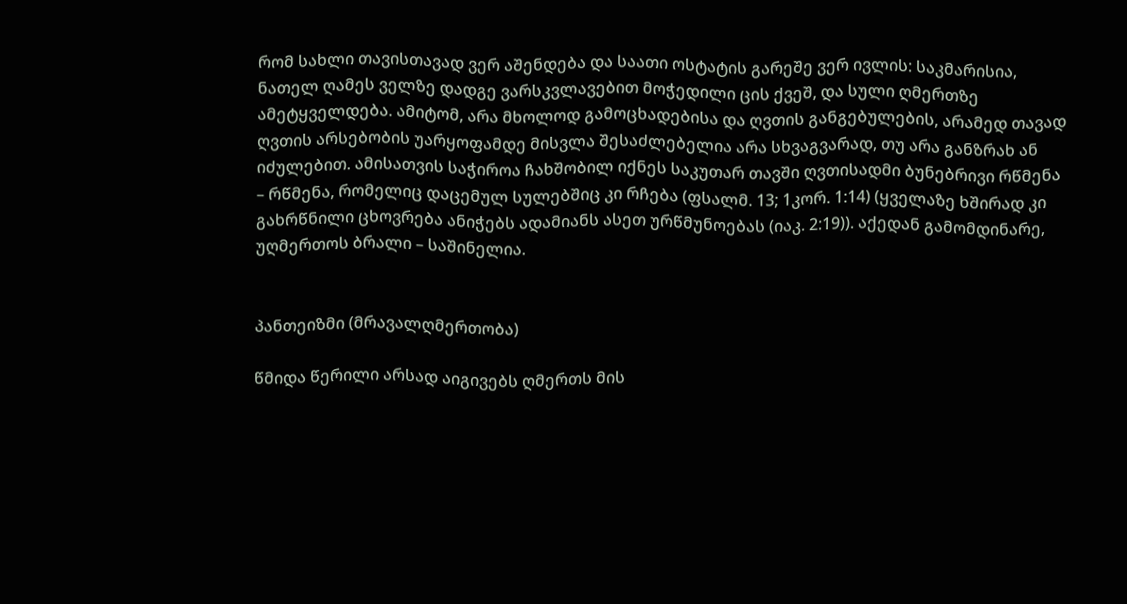რომ სახლი თავისთავად ვერ აშენდება და საათი ოსტატის გარეშე ვერ ივლის: საკმარისია, ნათელ ღამეს ველზე დადგე ვარსკვლავებით მოჭედილი ცის ქვეშ, და სული ღმერთზე ამეტყველდება. ამიტომ, არა მხოლოდ გამოცხადებისა და ღვთის განგებულების, არამედ თავად ღვთის არსებობის უარყოფამდე მისვლა შესაძლებელია არა სხვაგვარად, თუ არა განზრახ ან იძულებით. ამისათვის საჭიროა ჩახშობილ იქნეს საკუთარ თავში ღვთისადმი ბუნებრივი რწმენა – რწმენა, რომელიც დაცემულ სულებშიც კი რჩება (ფსალმ. 13; 1კორ. 1:14) (ყველაზე ხშირად კი გახრწნილი ცხოვრება ანიჭებს ადამიანს ასეთ ურწმუნოებას (იაკ. 2:19)). აქედან გამომდინარე, უღმერთოს ბრალი – საშინელია.


პანთეიზმი (მრავალღმერთობა)

წმიდა წერილი არსად აიგივებს ღმერთს მის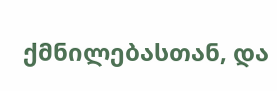ქმნილებასთან, და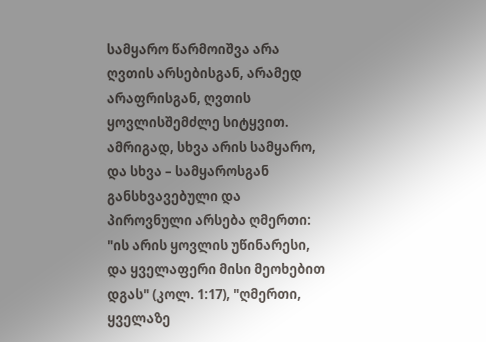სამყარო წარმოიშვა არა ღვთის არსებისგან, არამედ არაფრისგან, ღვთის ყოვლისშემძლე სიტყვით. ამრიგად, სხვა არის სამყარო, და სხვა – სამყაროსგან განსხვავებული და პიროვნული არსება ღმერთი: "ის არის ყოვლის უწინარესი, და ყველაფერი მისი მეოხებით დგას" (კოლ. 1:17), "ღმერთი, ყველაზე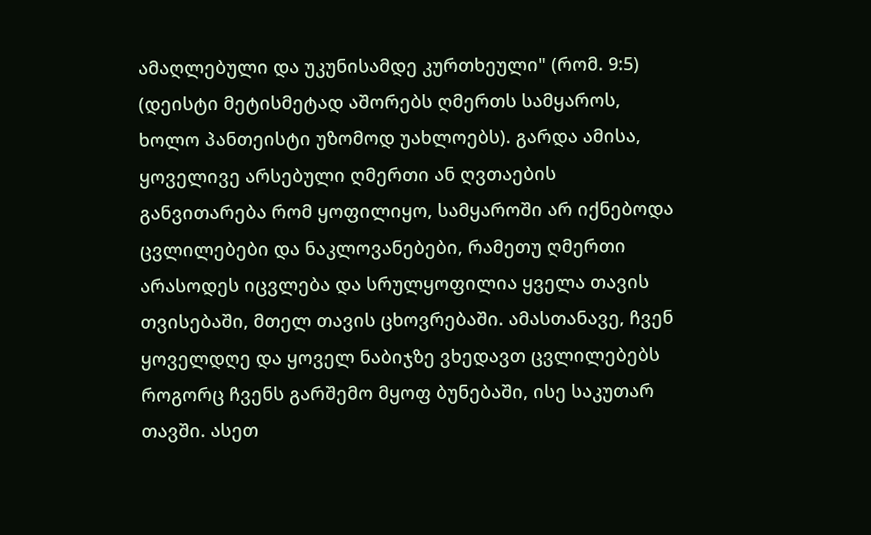ამაღლებული და უკუნისამდე კურთხეული" (რომ. 9:5) (დეისტი მეტისმეტად აშორებს ღმერთს სამყაროს, ხოლო პანთეისტი უზომოდ უახლოებს). გარდა ამისა, ყოველივე არსებული ღმერთი ან ღვთაების განვითარება რომ ყოფილიყო, სამყაროში არ იქნებოდა ცვლილებები და ნაკლოვანებები, რამეთუ ღმერთი არასოდეს იცვლება და სრულყოფილია ყველა თავის თვისებაში, მთელ თავის ცხოვრებაში. ამასთანავე, ჩვენ ყოველდღე და ყოველ ნაბიჯზე ვხედავთ ცვლილებებს როგორც ჩვენს გარშემო მყოფ ბუნებაში, ისე საკუთარ თავში. ასეთ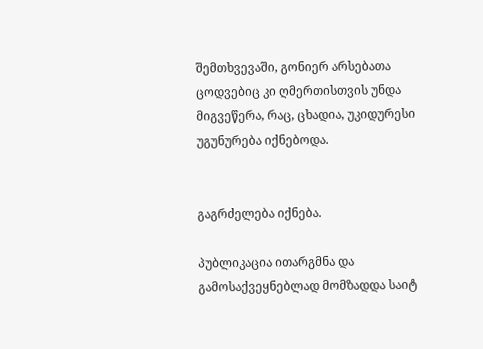შემთხვევაში, გონიერ არსებათა ცოდვებიც კი ღმერთისთვის უნდა მიგვეწერა, რაც, ცხადია, უკიდურესი უგუნურება იქნებოდა.


გაგრძელება იქნება.

პუბლიკაცია ითარგმნა და გამოსაქვეყნებლად მომზადდა საიტ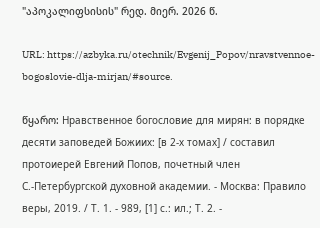"აპოკალიფსისის" რედ. მიერ. 2026 წ.

URL: https://azbyka.ru/otechnik/Evgenij_Popov/nravstvennoe-bogoslovie-dlja-mirjan/#source.

წყარო: Нравственное богословие для мирян: в порядке десяти заповедей Божиих: [в 2-х томах] / составил протоиерей Евгений Попов, почетный член С.-Петербургской духовной академии. - Москва: Правило веры, 2019. / Т. 1. - 989, [1] с.: ил.; Т. 2. -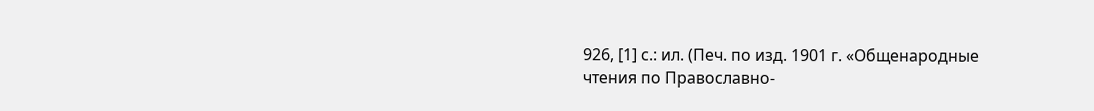926, [1] с.: ил. (Печ. по изд. 1901 г. «Общенародные чтения по Православно-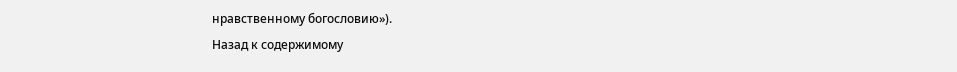нравственному богословию»).
Назад к содержимому